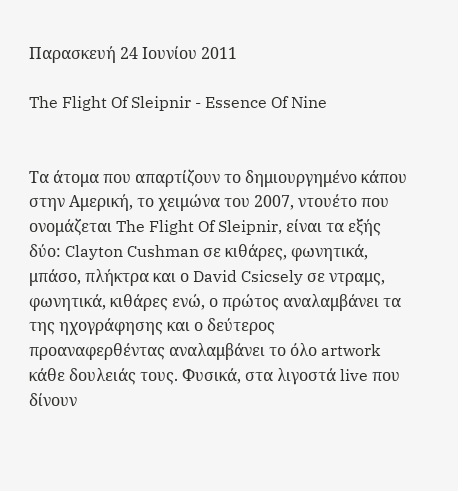Παρασκευή 24 Ιουνίου 2011

The Flight Of Sleipnir - Essence Of Nine


Τα άτομα που απαρτίζουν το δημιουργημένο κάπου στην Αμερική, το χειμώνα του 2007, ντουέτο που ονομάζεται The Flight Of Sleipnir, είναι τα εξής δύο: Clayton Cushman σε κιθάρες, φωνητικά, μπάσο, πλήκτρα και ο David Csicsely σε ντραμς, φωνητικά, κιθάρες ενώ, ο πρώτος αναλαμβάνει τα της ηχογράφησης και ο δεύτερος προαναφερθέντας αναλαμβάνει το όλο artwork κάθε δουλειάς τους. Φυσικά, στα λιγοστά live που δίνουν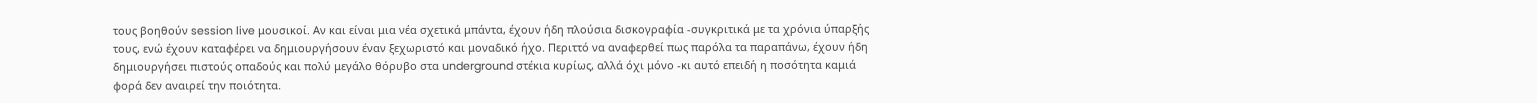τους βοηθούν session live μουσικοί. Αν και είναι μια νέα σχετικά μπάντα, έχουν ήδη πλούσια δισκογραφία -συγκριτικά με τα χρόνια ύπαρξής τους, ενώ έχουν καταφέρει να δημιουργήσουν έναν ξεχωριστό και μοναδικό ήχο. Περιττό να αναφερθεί πως παρόλα τα παραπάνω, έχουν ήδη δημιουργήσει πιστούς οπαδούς και πολύ μεγάλο θόρυβο στα underground στέκια κυρίως, αλλά όχι μόνο -κι αυτό επειδή η ποσότητα καμιά φορά δεν αναιρεί την ποιότητα.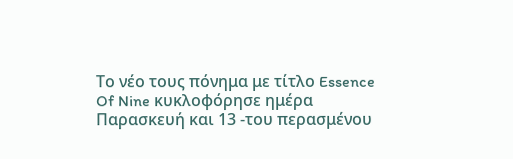Το νέο τους πόνημα με τίτλο Essence Of Nine κυκλοφόρησε ημέρα Παρασκευή και 13 -του περασμένου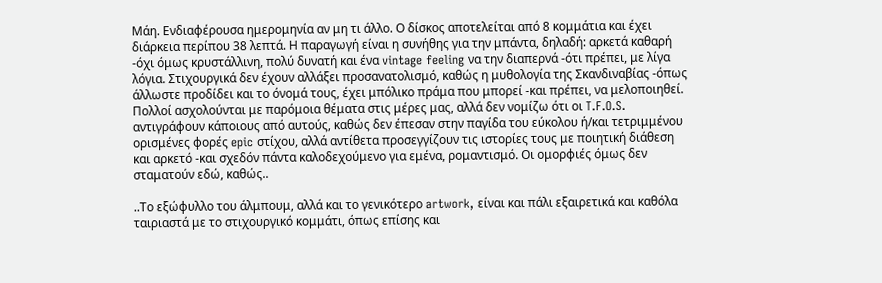Μάη. Ενδιαφέρουσα ημερομηνία αν μη τι άλλο. Ο δίσκος αποτελείται από 8 κομμάτια και έχει διάρκεια περίπου 38 λεπτά. Η παραγωγή είναι η συνήθης για την μπάντα, δηλαδή: αρκετά καθαρή -όχι όμως κρυστάλλινη, πολύ δυνατή και ένα vintage feeling να την διαπερνά -ότι πρέπει, με λίγα λόγια. Στιχουργικά δεν έχουν αλλάξει προσανατολισμό, καθώς η μυθολογία της Σκανδιναβίας -όπως άλλωστε προδίδει και το όνομά τους, έχει μπόλικο πράμα που μπορεί -και πρέπει, να μελοποιηθεί. Πολλοί ασχολούνται με παρόμοια θέματα στις μέρες μας, αλλά δεν νομίζω ότι οι T.F.O.S. αντιγράφουν κάποιους από αυτούς, καθώς δεν έπεσαν στην παγίδα του εύκολου ή/και τετριμμένου ορισμένες φορές epic στίχου, αλλά αντίθετα προσεγγίζουν τις ιστορίες τους με ποιητική διάθεση και αρκετό -και σχεδόν πάντα καλοδεχούμενο για εμένα, ρομαντισμό. Οι ομορφιές όμως δεν σταματούν εδώ, καθώς..

..Το εξώφυλλο του άλμπουμ, αλλά και το γενικότερο artwork, είναι και πάλι εξαιρετικά και καθόλα ταιριαστά με το στιχουργικό κομμάτι, όπως επίσης και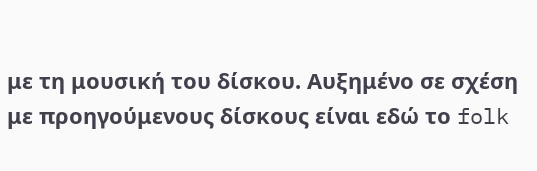με τη μουσική του δίσκου. Αυξημένο σε σχέση με προηγούμενους δίσκους είναι εδώ το folk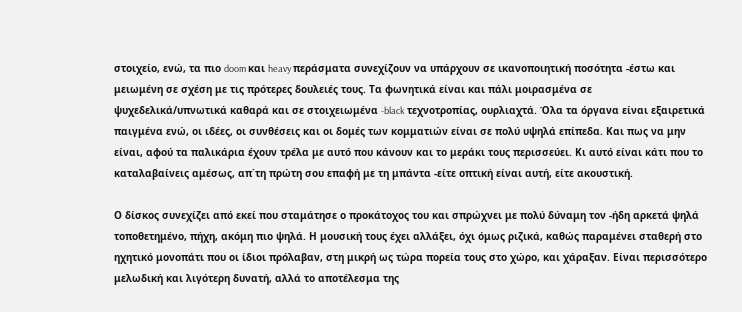στοιχείο, ενώ, τα πιο doom και heavy περάσματα συνεχίζουν να υπάρχουν σε ικανοποιητική ποσότητα -έστω και μειωμένη σε σχέση με τις πρότερες δουλειές τους. Τα φωνητικά είναι και πάλι μοιρασμένα σε ψυχεδελικά/υπνωτικά καθαρά και σε στοιχειωμένα -black τεχνοτροπίας, ουρλιαχτά. Όλα τα όργανα είναι εξαιρετικά παιγμένα ενώ, οι ιδέες, οι συνθέσεις και οι δομές των κομματιών είναι σε πολύ υψηλά επίπεδα. Και πως να μην είναι, αφού τα παλικάρια έχουν τρέλα με αυτό που κάνουν και το μεράκι τους περισσεύει. Κι αυτό είναι κάτι που το καταλαβαίνεις αμέσως, απ΄τη πρώτη σου επαφή με τη μπάντα -είτε οπτική είναι αυτή, είτε ακουστική.

Ο δίσκος συνεχίζει από εκεί που σταμάτησε ο προκάτοχος του και σπρώχνει με πολύ δύναμη τον -ήδη αρκετά ψηλά τοποθετημένο, πήχη, ακόμη πιο ψηλά. Η μουσική τους έχει αλλάξει, όχι όμως ριζικά, καθώς παραμένει σταθερή στο ηχητικό μονοπάτι που οι ίδιοι πρόλαβαν, στη μικρή ως τώρα πορεία τους στο χώρο, και χάραξαν. Είναι περισσότερο μελωδική και λιγότερη δυνατή, αλλά το αποτέλεσμα της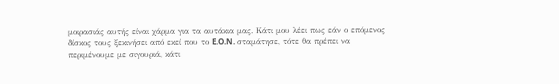μοιρασιάς αυτής είναι χάρμα για τα αυτάκια μας. Κάτι μου λέει πως εάν ο επόμενος δίσκος τους ξεκινήσει από εκεί που το E.O.N. σταμάτησε, τότε θα πρέπει να περιμένουμε με σιγουριά, κάτι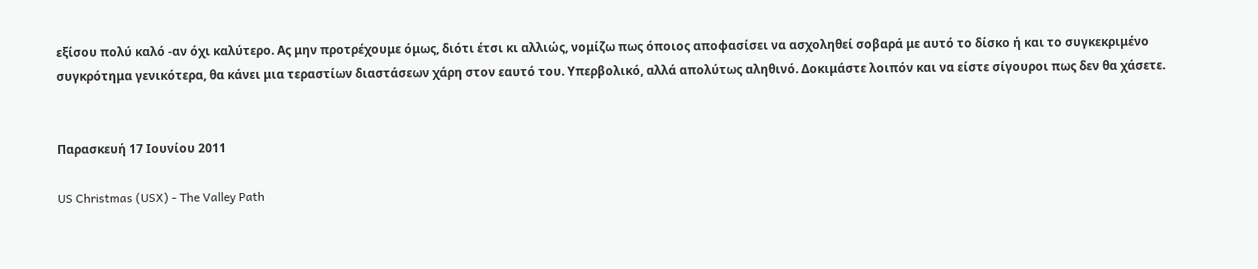εξίσου πολύ καλό -αν όχι καλύτερο. Ας μην προτρέχουμε όμως, διότι έτσι κι αλλιώς, νομίζω πως όποιος αποφασίσει να ασχοληθεί σοβαρά με αυτό το δίσκο ή και το συγκεκριμένο συγκρότημα γενικότερα, θα κάνει μια τεραστίων διαστάσεων χάρη στον εαυτό του. Υπερβολικό, αλλά απολύτως αληθινό. Δοκιμάστε λοιπόν και να είστε σίγουροι πως δεν θα χάσετε.


Παρασκευή 17 Ιουνίου 2011

US Christmas (USX) - The Valley Path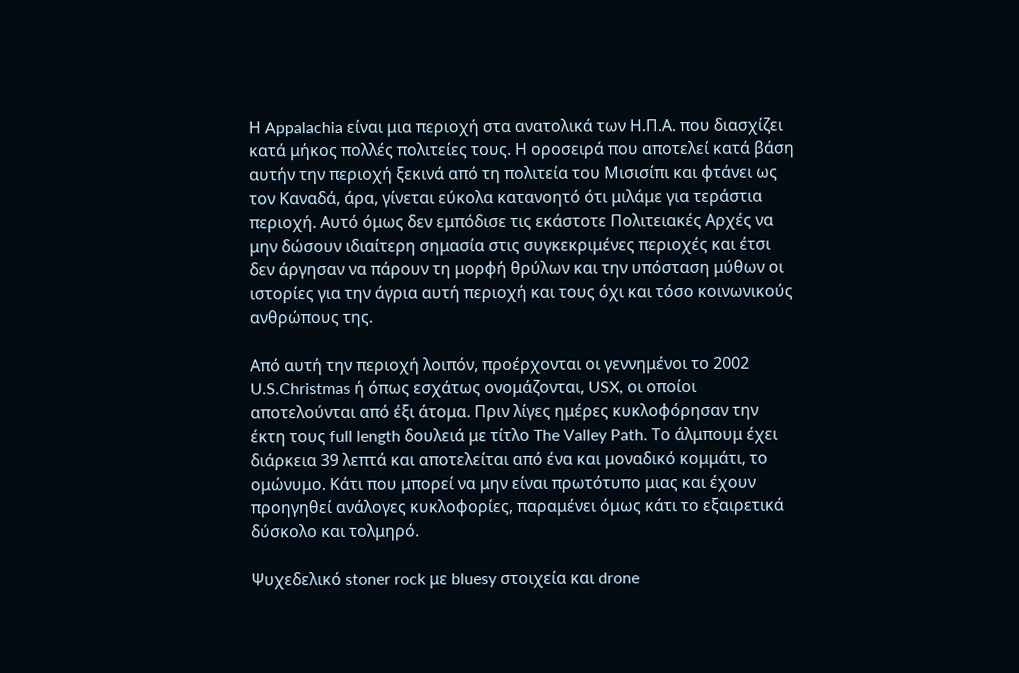Η Appalachia είναι μια περιοχή στα ανατολικά των Η.Π.Α. που διασχίζει κατά μήκος πολλές πολιτείες τους. Η οροσειρά που αποτελεί κατά βάση αυτήν την περιοχή ξεκινά από τη πολιτεία του Μισισίπι και φτάνει ως τον Καναδά, άρα, γίνεται εύκολα κατανοητό ότι μιλάμε για τεράστια περιοχή. Αυτό όμως δεν εμπόδισε τις εκάστοτε Πολιτειακές Αρχές να μην δώσουν ιδιαίτερη σημασία στις συγκεκριμένες περιοχές και έτσι δεν άργησαν να πάρουν τη μορφή θρύλων και την υπόσταση μύθων οι ιστορίες για την άγρια αυτή περιοχή και τους όχι και τόσο κοινωνικούς ανθρώπους της.

Από αυτή την περιοχή λοιπόν, προέρχονται οι γεννημένοι το 2002 U.S.Christmas ή όπως εσχάτως ονομάζονται, USX, οι οποίοι αποτελούνται από έξι άτομα. Πριν λίγες ημέρες κυκλοφόρησαν την έκτη τους full length δουλειά με τίτλο The Valley Path. Το άλμπουμ έχει διάρκεια 39 λεπτά και αποτελείται από ένα και μοναδικό κομμάτι, το ομώνυμο. Κάτι που μπορεί να μην είναι πρωτότυπο μιας και έχουν προηγηθεί ανάλογες κυκλοφορίες, παραμένει όμως κάτι το εξαιρετικά δύσκολο και τολμηρό.

Ψυχεδελικό stoner rock με bluesy στοιχεία και drone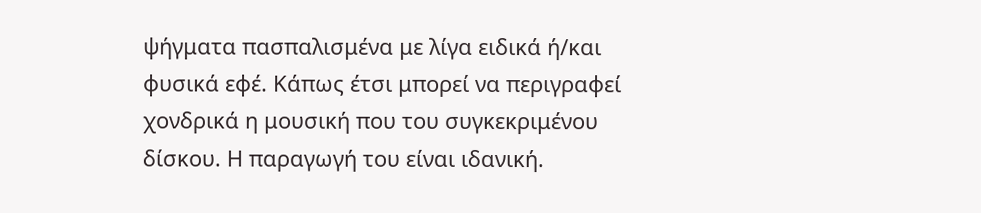ψήγματα πασπαλισμένα με λίγα ειδικά ή/και φυσικά εφέ. Κάπως έτσι μπορεί να περιγραφεί χονδρικά η μουσική που του συγκεκριμένου δίσκου. Η παραγωγή του είναι ιδανική.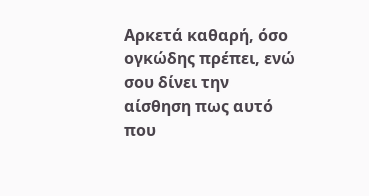Αρκετά καθαρή, όσο ογκώδης πρέπει, ενώ σου δίνει την αίσθηση πως αυτό που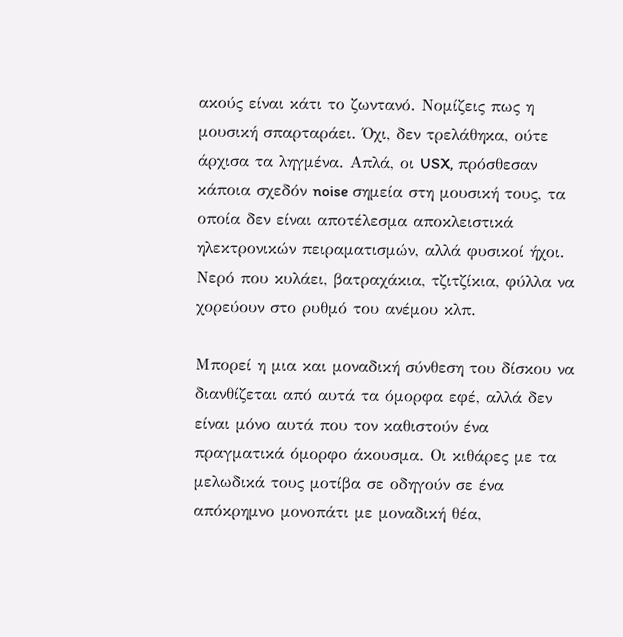ακούς είναι κάτι το ζωντανό. Νομίζεις πως η μουσική σπαρταράει. Όχι, δεν τρελάθηκα, ούτε άρχισα τα ληγμένα. Απλά, οι USX, πρόσθεσαν κάποια σχεδόν noise σημεία στη μουσική τους, τα οποία δεν είναι αποτέλεσμα αποκλειστικά ηλεκτρονικών πειραματισμών, αλλά φυσικοί ήχοι. Νερό που κυλάει, βατραχάκια, τζιτζίκια, φύλλα να χορεύουν στο ρυθμό του ανέμου κλπ.

Μπορεί η μια και μοναδική σύνθεση του δίσκου να διανθίζεται από αυτά τα όμορφα εφέ, αλλά δεν είναι μόνο αυτά που τον καθιστούν ένα πραγματικά όμορφο άκουσμα. Οι κιθάρες με τα μελωδικά τους μοτίβα σε οδηγούν σε ένα απόκρημνο μονοπάτι με μοναδική θέα,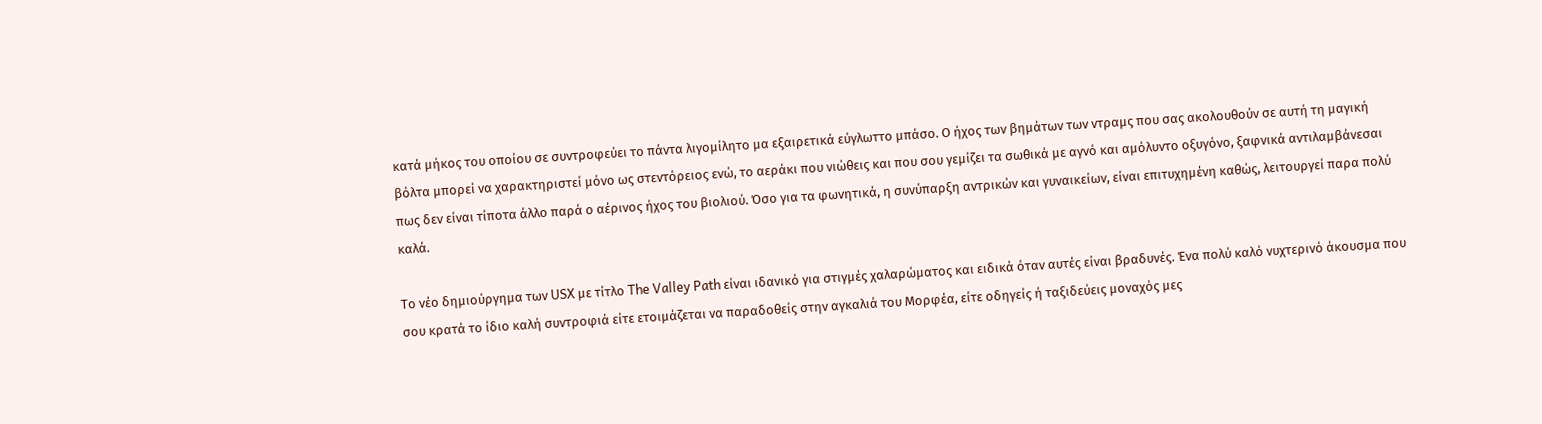κατά μήκος του οποίου σε συντροφεύει το πάντα λιγομίλητο μα εξαιρετικά εύγλωττο μπάσο. Ο ήχος των βημάτων των ντραμς που σας ακολουθούν σε αυτή τη μαγική βόλτα μπορεί να χαρακτηριστεί μόνο ως στεντόρειος ενώ, το αεράκι που νιώθεις και που σου γεμίζει τα σωθικά με αγνό και αμόλυντο οξυγόνο, ξαφνικά αντιλαμβάνεσαι πως δεν είναι τίποτα άλλο παρά ο αέρινος ήχος του βιολιού. Όσο για τα φωνητικά, η συνύπαρξη αντρικών και γυναικείων, είναι επιτυχημένη καθώς, λειτουργεί παρα πολύ καλά.

Το νέο δημιούργημα των USX με τίτλο The Valley Path είναι ιδανικό για στιγμές χαλαρώματος και ειδικά όταν αυτές είναι βραδυνές. Ένα πολύ καλό νυχτερινό άκουσμα που σου κρατά το ίδιο καλή συντροφιά είτε ετοιμάζεται να παραδοθείς στην αγκαλιά του Μορφέα, είτε οδηγείς ή ταξιδεύεις μοναχός μες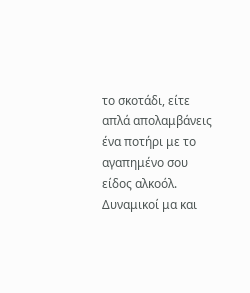το σκοτάδι, είτε απλά απολαμβάνεις ένα ποτήρι με το αγαπημένο σου είδος αλκοόλ. Δυναμικοί μα και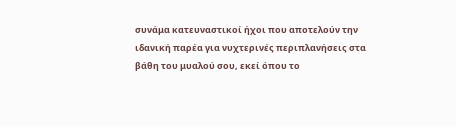συνάμα κατευναστικοί ήχοι που αποτελούν την ιδανική παρέα για νυχτερινές περιπλανήσεις στα βάθη του μυαλού σου, εκεί όπου το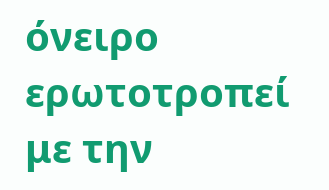όνειρο ερωτοτροπεί με την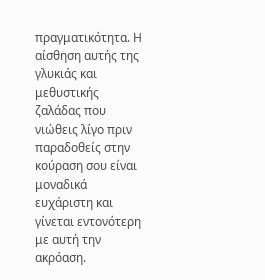πραγματικότητα. Η αίσθηση αυτής της γλυκιάς και μεθυστικής ζαλάδας που νιώθεις λίγο πριν παραδοθείς στην κούραση σου είναι μοναδικά ευχάριστη και γίνεται εντονότερη με αυτή την ακρόαση.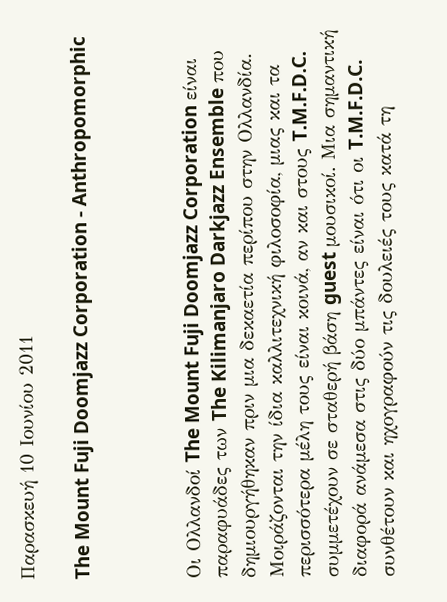Παρασκευή 10 Ιουνίου 2011

The Mount Fuji Doomjazz Corporation - Anthropomorphic



Οι Ολλανδοί The Mount Fuji Doomjazz Corporation είναι παραφυάδες των The Kilimanjaro Darkjazz Ensemble που δημιουργήθηκαν πριν μια δεκαετία περίπου στην Ολλανδία. Μοιράζονται την ίδια καλλιτεχνική φιλοσοφία, μιας και τα περισσότερα μέλη τους είναι κοινά, αν και στους T.M.F.D.C. συμμετέχουν σε σταθερή βάση guest μουσικοί. Μια σημαντική διαφορά ανάμεσα στις δύο μπάντες είναι ότι οι T.M.F.D.C. συνθέτουν και ηχογραφούν τις δουλειές τους κατά τη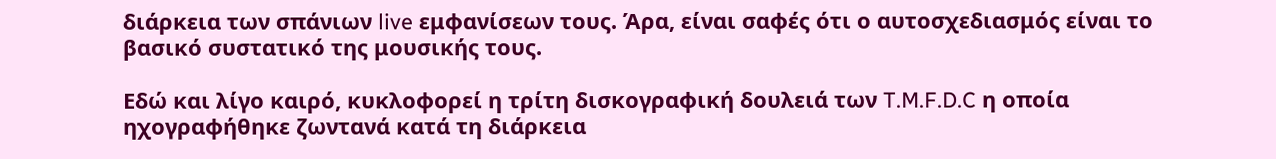διάρκεια των σπάνιων live εμφανίσεων τους. Άρα, είναι σαφές ότι ο αυτοσχεδιασμός είναι το βασικό συστατικό της μουσικής τους.

Εδώ και λίγο καιρό, κυκλοφορεί η τρίτη δισκογραφική δουλειά των T.M.F.D.C η οποία ηχογραφήθηκε ζωντανά κατά τη διάρκεια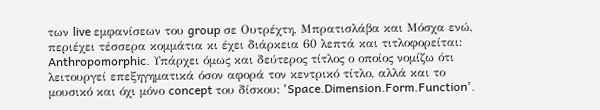των live εμφανίσεων του group σε Ουτρέχτη, Μπρατισλάβα και Μόσχα ενώ, περιέχει τέσσερα κομμάτια κι έχει διάρκεια 60 λεπτά και τιτλοφορείται: Anthropomorphic. Υπάρχει όμως και δεύτερος τίτλος ο οποίος νομίζω ότι λειτουργεί επεξηγηματικά όσον αφορά τον κεντρικό τίτλο, αλλά και το μουσικό και όχι μόνο concept του δίσκου: 'Space.Dimension.Form.Function'.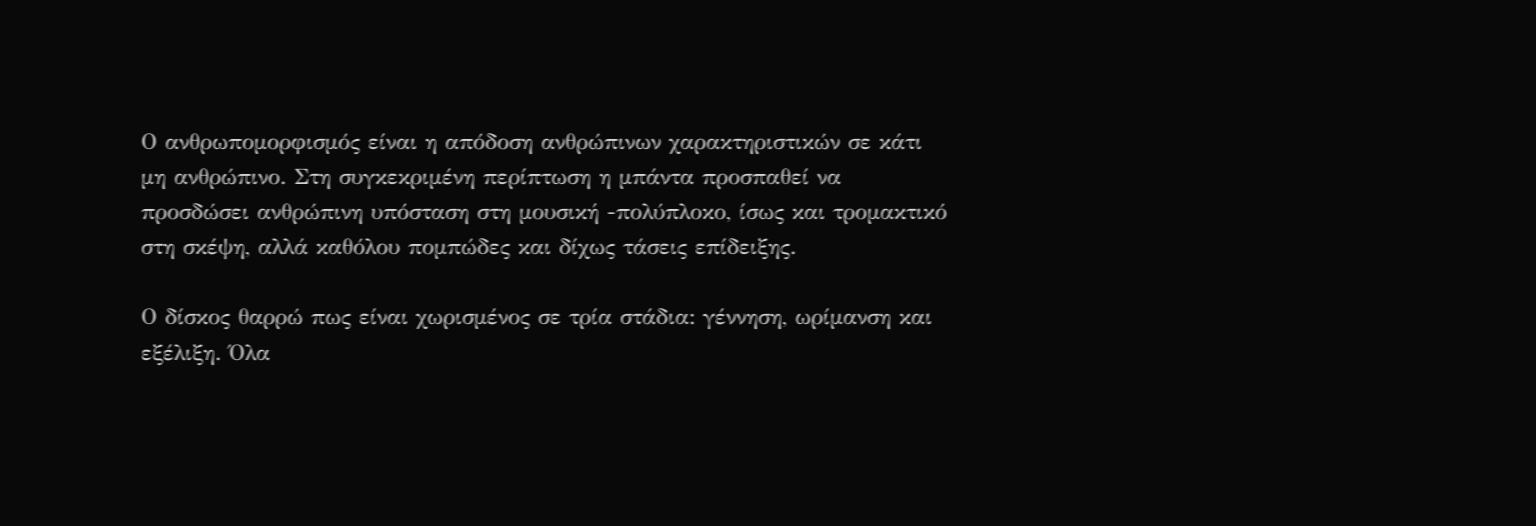Ο ανθρωπομορφισμός είναι η απόδοση ανθρώπινων χαρακτηριστικών σε κάτι μη ανθρώπινο. Στη συγκεκριμένη περίπτωση η μπάντα προσπαθεί να προσδώσει ανθρώπινη υπόσταση στη μουσική -πολύπλοκο, ίσως και τρομακτικό στη σκέψη, αλλά καθόλου πομπώδες και δίχως τάσεις επίδειξης.

Ο δίσκος θαρρώ πως είναι χωρισμένος σε τρία στάδια: γέννηση, ωρίμανση και εξέλιξη. Όλα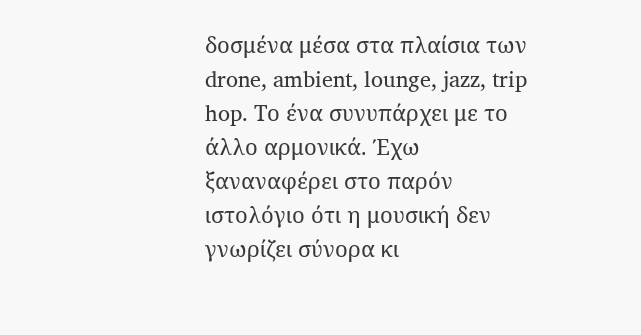δοσμένα μέσα στα πλαίσια των drone, ambient, lounge, jazz, trip hop. Το ένα συνυπάρχει με το άλλο αρμονικά. Έχω ξαναναφέρει στο παρόν ιστολόγιο ότι η μουσική δεν γνωρίζει σύνορα κι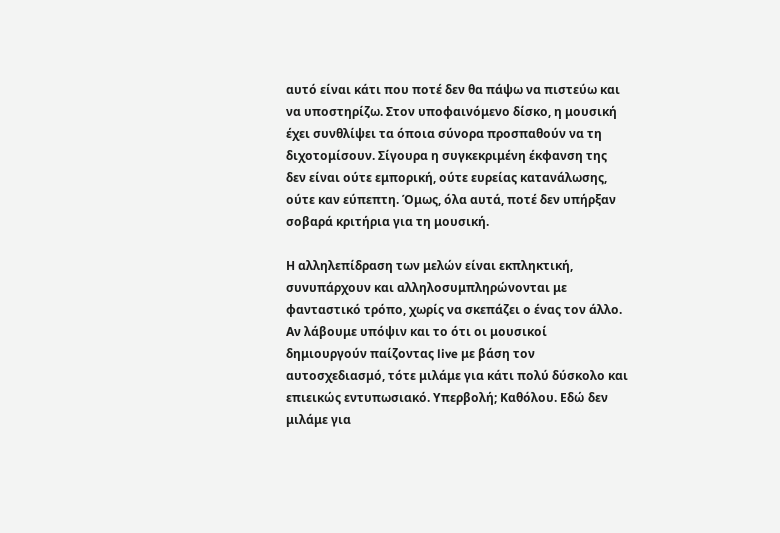αυτό είναι κάτι που ποτέ δεν θα πάψω να πιστεύω και να υποστηρίζω. Στον υποφαινόμενο δίσκο, η μουσική έχει συνθλίψει τα όποια σύνορα προσπαθούν να τη διχοτομίσουν. Σίγουρα η συγκεκριμένη έκφανση της δεν είναι ούτε εμπορική, ούτε ευρείας κατανάλωσης, ούτε καν εύπεπτη. Όμως, όλα αυτά, ποτέ δεν υπήρξαν σοβαρά κριτήρια για τη μουσική.

Η αλληλεπίδραση των μελών είναι εκπληκτική, συνυπάρχουν και αλληλοσυμπληρώνονται με φανταστικό τρόπο, χωρίς να σκεπάζει ο ένας τον άλλο. Αν λάβουμε υπόψιν και το ότι οι μουσικοί δημιουργούν παίζοντας live με βάση τον αυτοσχεδιασμό, τότε μιλάμε για κάτι πολύ δύσκολο και επιεικώς εντυπωσιακό. Υπερβολή; Καθόλου. Εδώ δεν μιλάμε για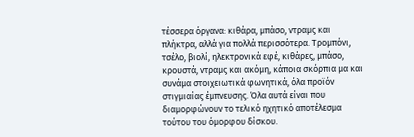τέσσερα όργανα: κιθάρα, μπάσο, ντραμς και πλήκτρα, αλλά για πολλά περισσότερα. Τρομπόνι, τσέλο, βιολί, ηλεκτρονικά εφέ, κιθάρες, μπάσο, κρουστά, ντραμς και ακόμη, κάποια σκόρπια μα και συνάμα στοιχειωτικά φωνητικά, όλα προϊόν στιγμιαίας έμπνευσης. Όλα αυτά είναι που διαμορφώνουν το τελικό ηχητικό αποτέλεσμα τούτου του όμορφου δίσκου.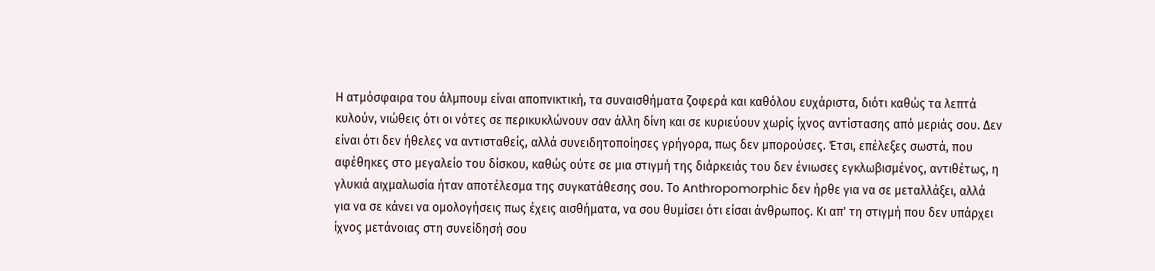Η ατμόσφαιρα του άλμπουμ είναι αποπνικτική, τα συναισθήματα ζοφερά και καθόλου ευχάριστα, διότι καθώς τα λεπτά κυλούν, νιώθεις ότι οι νότες σε περικυκλώνουν σαν άλλη δίνη και σε κυριεύουν χωρίς ίχνος αντίστασης από μεριάς σου. Δεν είναι ότι δεν ήθελες να αντισταθείς, αλλά συνειδητοποίησες γρήγορα, πως δεν μπορούσες. Έτσι, επέλεξες σωστά, που αφέθηκες στο μεγαλείο του δίσκου, καθώς ούτε σε μια στιγμή της διάρκειάς του δεν ένιωσες εγκλωβισμένος, αντιθέτως, η γλυκιά αιχμαλωσία ήταν αποτέλεσμα της συγκατάθεσης σου. Το Anthropomorphic δεν ήρθε για να σε μεταλλάξει, αλλά για να σε κάνει να ομολογήσεις πως έχεις αισθήματα, να σου θυμίσει ότι είσαι άνθρωπος. Κι απ' τη στιγμή που δεν υπάρχει ίχνος μετάνοιας στη συνείδησή σου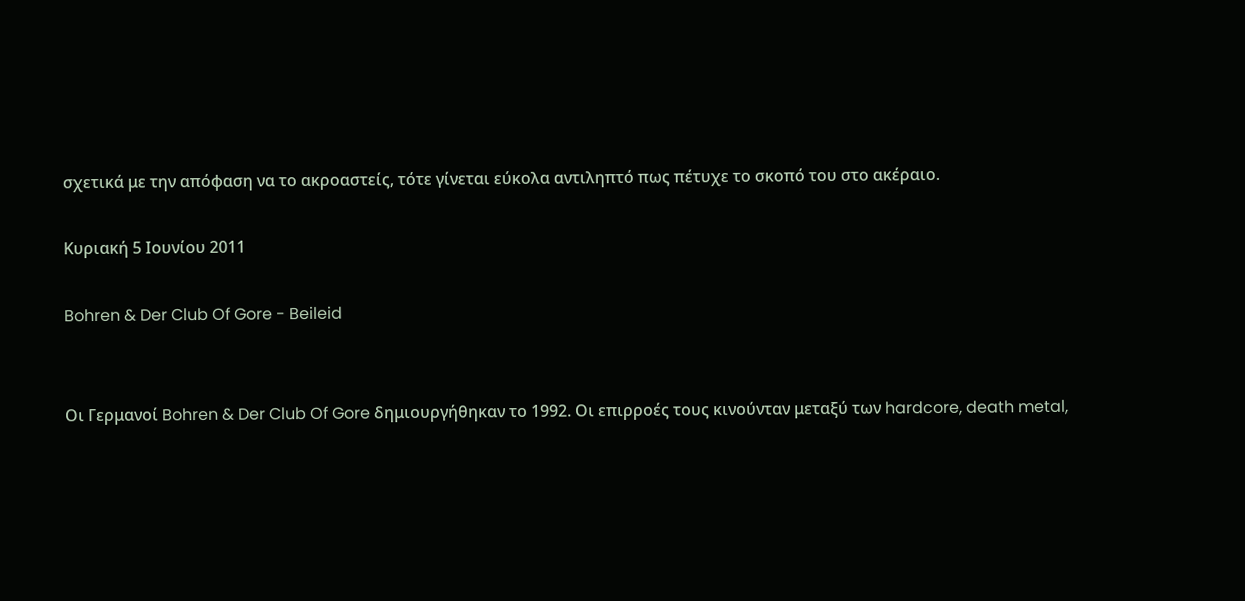σχετικά με την απόφαση να το ακροαστείς, τότε γίνεται εύκολα αντιληπτό πως πέτυχε το σκοπό του στο ακέραιο.

Κυριακή 5 Ιουνίου 2011

Bohren & Der Club Of Gore - Beileid


Οι Γερμανοί Bohren & Der Club Of Gore δημιουργήθηκαν το 1992. Οι επιρροές τους κινούνταν μεταξύ των hardcore, death metal,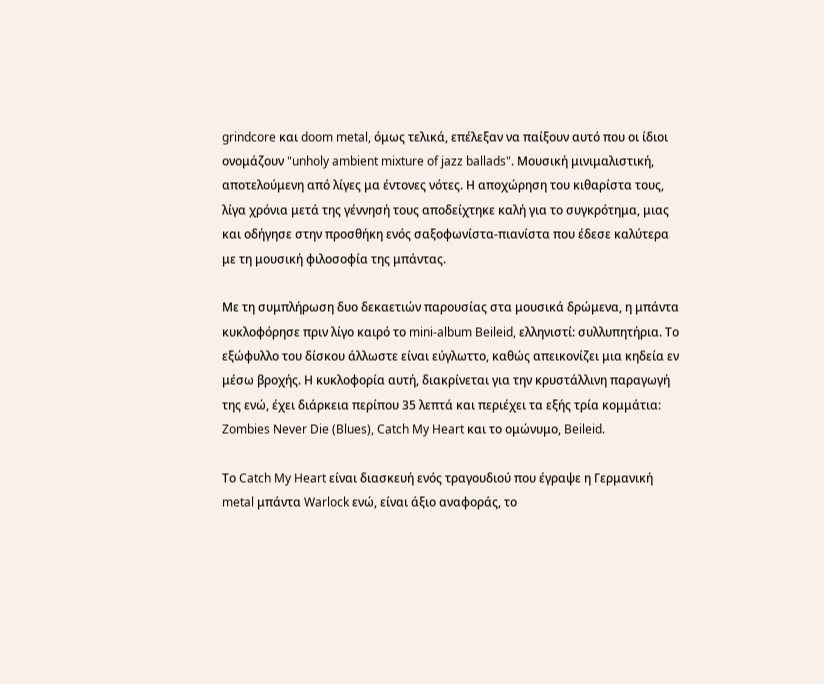grindcore και doom metal, όμως τελικά, επέλεξαν να παίξουν αυτό που οι ίδιοι ονομάζουν "unholy ambient mixture of jazz ballads". Μουσική μινιμαλιστική, αποτελούμενη από λίγες μα έντονες νότες. Η αποχώρηση του κιθαρίστα τους, λίγα χρόνια μετά της γέννησή τους αποδείχτηκε καλή για το συγκρότημα, μιας και οδήγησε στην προσθήκη ενός σαξοφωνίστα-πιανίστα που έδεσε καλύτερα με τη μουσική φιλοσοφία της μπάντας.

Με τη συμπλήρωση δυο δεκαετιών παρουσίας στα μουσικά δρώμενα, η μπάντα κυκλοφόρησε πριν λίγο καιρό το mini-album Beileid, ελληνιστί: συλλυπητήρια. Το εξώφυλλο του δίσκου άλλωστε είναι εύγλωττο, καθώς απεικονίζει μια κηδεία εν μέσω βροχής. Η κυκλοφορία αυτή, διακρίνεται για την κρυστάλλινη παραγωγή της ενώ, έχει διάρκεια περίπου 35 λεπτά και περιέχει τα εξής τρία κομμάτια: Zombies Never Die (Blues), Catch My Heart και το ομώνυμο, Beileid.

Το Catch My Heart είναι διασκευή ενός τραγουδιού που έγραψε η Γερμανική metal μπάντα Warlock ενώ, είναι άξιο αναφοράς, το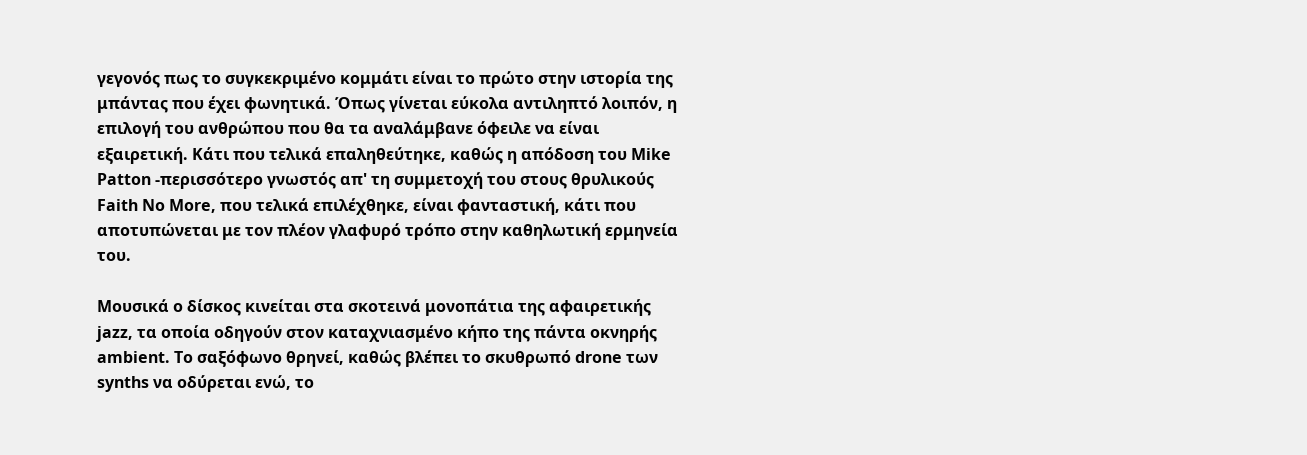γεγονός πως το συγκεκριμένο κομμάτι είναι το πρώτο στην ιστορία της μπάντας που έχει φωνητικά. Όπως γίνεται εύκολα αντιληπτό λοιπόν, η επιλογή του ανθρώπου που θα τα αναλάμβανε όφειλε να είναι εξαιρετική. Κάτι που τελικά επαληθεύτηκε, καθώς η απόδοση του Mike Patton -περισσότερο γνωστός απ' τη συμμετοχή του στους θρυλικούς Faith No More, που τελικά επιλέχθηκε, είναι φανταστική, κάτι που αποτυπώνεται με τον πλέον γλαφυρό τρόπο στην καθηλωτική ερμηνεία του.

Μουσικά ο δίσκος κινείται στα σκοτεινά μονοπάτια της αφαιρετικής jazz, τα οποία οδηγούν στον καταχνιασμένο κήπο της πάντα οκνηρής ambient. Το σαξόφωνο θρηνεί, καθώς βλέπει το σκυθρωπό drone των synths να οδύρεται ενώ, το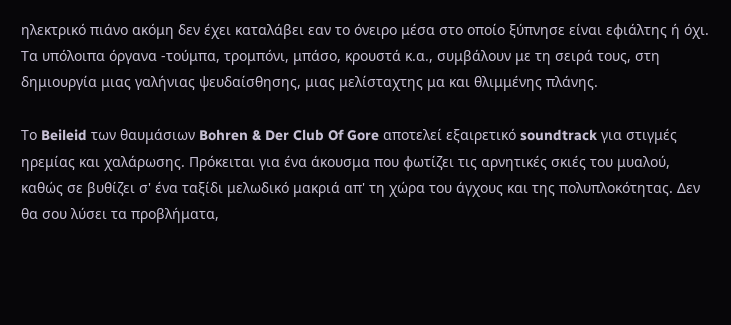ηλεκτρικό πιάνο ακόμη δεν έχει καταλάβει εαν το όνειρο μέσα στο οποίο ξύπνησε είναι εφιάλτης ή όχι. Τα υπόλοιπα όργανα -τούμπα, τρομπόνι, μπάσο, κρουστά κ.α., συμβάλουν με τη σειρά τους, στη δημιουργία μιας γαλήνιας ψευδαίσθησης, μιας μελίσταχτης μα και θλιμμένης πλάνης.

Το Beileid των θαυμάσιων Bohren & Der Club Of Gore αποτελεί εξαιρετικό soundtrack για στιγμές ηρεμίας και χαλάρωσης. Πρόκειται για ένα άκουσμα που φωτίζει τις αρνητικές σκιές του μυαλού, καθώς σε βυθίζει σ' ένα ταξίδι μελωδικό μακριά απ' τη χώρα του άγχους και της πολυπλοκότητας. Δεν θα σου λύσει τα προβλήματα,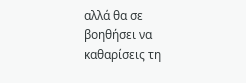αλλά θα σε βοηθήσει να καθαρίσεις τη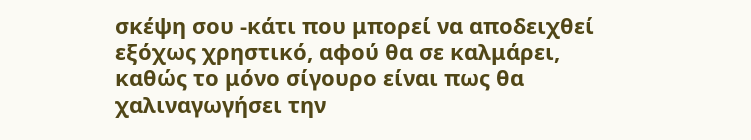σκέψη σου -κάτι που μπορεί να αποδειχθεί εξόχως χρηστικό, αφού θα σε καλμάρει, καθώς το μόνο σίγουρο είναι πως θα χαλιναγωγήσει την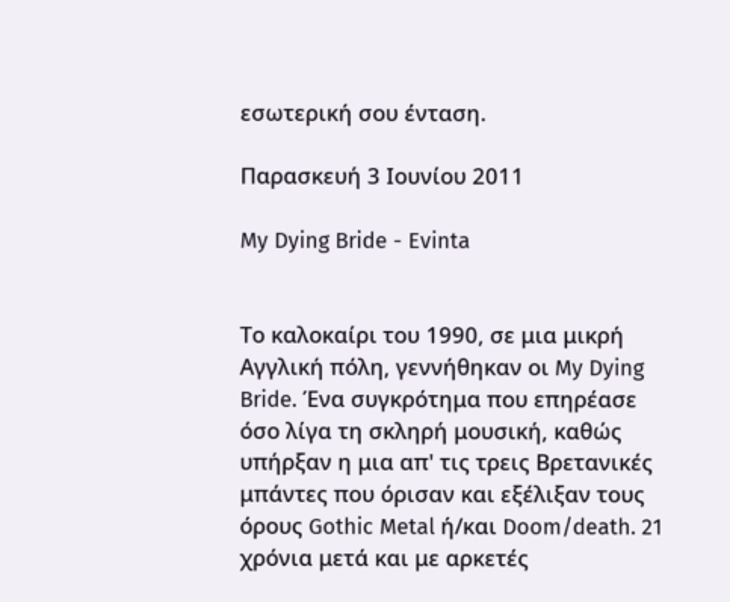εσωτερική σου ένταση.

Παρασκευή 3 Ιουνίου 2011

My Dying Bride - Evinta


Το καλοκαίρι του 1990, σε μια μικρή Αγγλική πόλη, γεννήθηκαν οι My Dying Bride. Ένα συγκρότημα που επηρέασε όσο λίγα τη σκληρή μουσική, καθώς υπήρξαν η μια απ' τις τρεις Βρετανικές μπάντες που όρισαν και εξέλιξαν τους όρους Gothic Metal ή/και Doom/death. 21 χρόνια μετά και με αρκετές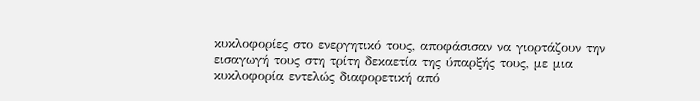κυκλοφορίες στο ενεργητικό τους, αποφάσισαν να γιορτάζουν την εισαγωγή τους στη τρίτη δεκαετία της ύπαρξής τους, με μια κυκλοφορία εντελώς διαφορετική από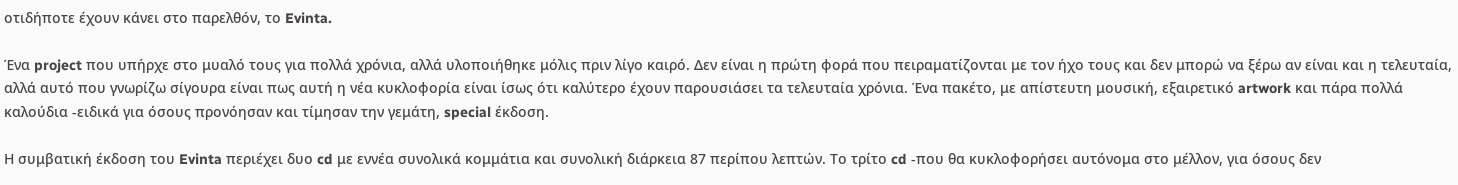οτιδήποτε έχουν κάνει στο παρελθόν, το Evinta.

Ένα project που υπήρχε στο μυαλό τους για πολλά χρόνια, αλλά υλοποιήθηκε μόλις πριν λίγο καιρό. Δεν είναι η πρώτη φορά που πειραματίζονται με τον ήχο τους και δεν μπορώ να ξέρω αν είναι και η τελευταία, αλλά αυτό που γνωρίζω σίγουρα είναι πως αυτή η νέα κυκλοφορία είναι ίσως ότι καλύτερο έχουν παρουσιάσει τα τελευταία χρόνια. Ένα πακέτο, με απίστευτη μουσική, εξαιρετικό artwork και πάρα πολλά καλούδια -ειδικά για όσους προνόησαν και τίμησαν την γεμάτη, special έκδοση.

Η συμβατική έκδοση του Evinta περιέχει δυο cd με εννέα συνολικά κομμάτια και συνολική διάρκεια 87 περίπου λεπτών. Το τρίτο cd -που θα κυκλοφορήσει αυτόνομα στο μέλλον, για όσους δεν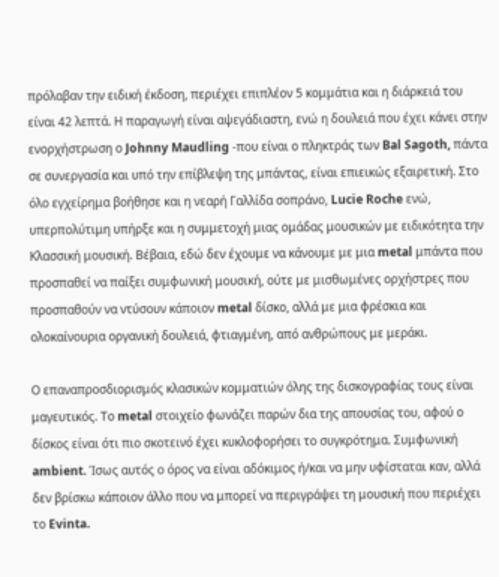πρόλαβαν την ειδική έκδοση, περιέχει επιπλέον 5 κομμάτια και η διάρκειά του είναι 42 λεπτά. Η παραγωγή είναι αψεγάδιαστη, ενώ η δουλειά που έχει κάνει στην ενορχήστρωση ο Johnny Maudling -που είναι ο πληκτράς των Bal Sagoth, πάντα σε συνεργασία και υπό την επίβλεψη της μπάντας, είναι επιεικώς εξαιρετική. Στο όλο εγχείρημα βοήθησε και η νεαρή Γαλλίδα σοπράνο, Lucie Roche ενώ, υπερπολύτιμη υπήρξε και η συμμετοχή μιας ομάδας μουσικών με ειδικότητα την Κλασσική μουσική. Βέβαια, εδώ δεν έχουμε να κάνουμε με μια metal μπάντα που προσπαθεί να παίξει συμφωνική μουσική, ούτε με μισθωμένες ορχήστρες που προσπαθούν να ντύσουν κάποιον metal δίσκο, αλλά με μια φρέσκια και ολοκαίνουρια οργανική δουλειά, φτιαγμένη, από ανθρώπους με μεράκι.

Ο επαναπροσδιορισμός κλασικών κομματιών όλης της δισκογραφίας τους είναι μαγευτικός. Το metal στοιχείο φωνάζει παρών δια της απουσίας του, αφού ο δίσκος είναι ότι πιο σκοτεινό έχει κυκλοφορήσει το συγκρότημα. Συμφωνική ambient. Ίσως αυτός ο όρος να είναι αδόκιμος ή/και να μην υφίσταται καν, αλλά δεν βρίσκω κάποιον άλλο που να μπορεί να περιγράψει τη μουσική που περιέχει το Evinta.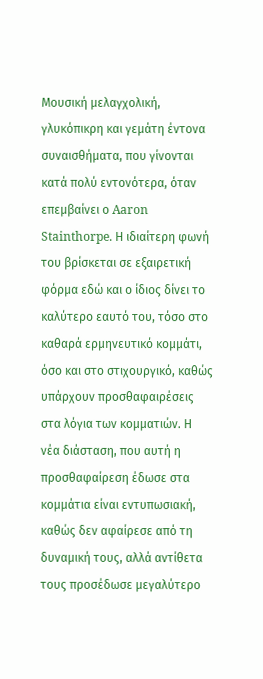Μουσική μελαγχολική, γλυκόπικρη και γεμάτη έντονα συναισθήματα, που γίνονται κατά πολύ εντονότερα, όταν επεμβαίνει ο Aaron Stainthorpe. Η ιδιαίτερη φωνή του βρίσκεται σε εξαιρετική φόρμα εδώ και ο ίδιος δίνει το καλύτερο εαυτό του, τόσο στο καθαρά ερμηνευτικό κομμάτι, όσο και στο στιχουργικό, καθώς υπάρχουν προσθαφαιρέσεις στα λόγια των κομματιών. Η νέα διάσταση, που αυτή η προσθαφαίρεση έδωσε στα κομμάτια είναι εντυπωσιακή, καθώς δεν αφαίρεσε από τη δυναμική τους, αλλά αντίθετα τους προσέδωσε μεγαλύτερο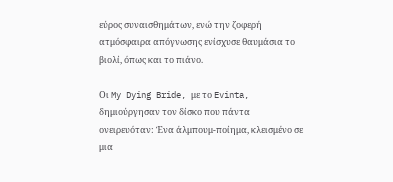εύρος συναισθημάτων, ενώ την ζοφερή ατμόσφαιρα απόγνωσης ενίσχυσε θαυμάσια το βιολί, όπως και το πιάνο.

Οι My Dying Bride, με το Evinta, δημιούργησαν τον δίσκο που πάντα ονειρευόταν: Ένα άλμπουμ-ποίημα, κλεισμένο σε μια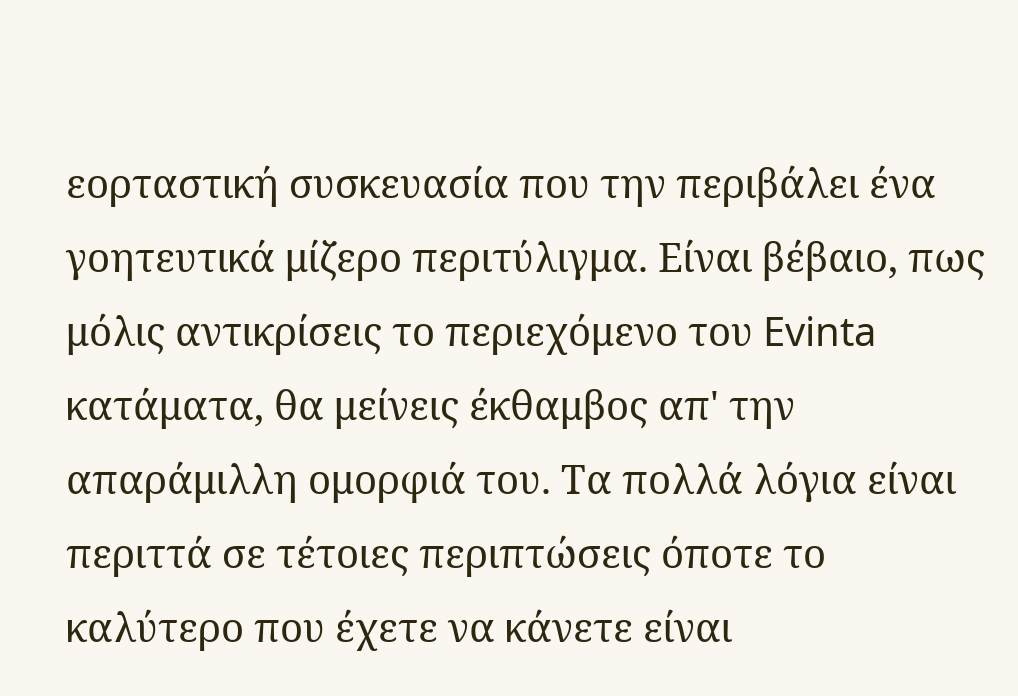εορταστική συσκευασία που την περιβάλει ένα γοητευτικά μίζερο περιτύλιγμα. Είναι βέβαιο, πως μόλις αντικρίσεις το περιεχόμενο του Evinta κατάματα, θα μείνεις έκθαμβος απ' την απαράμιλλη ομορφιά του. Τα πολλά λόγια είναι περιττά σε τέτοιες περιπτώσεις όποτε το καλύτερο που έχετε να κάνετε είναι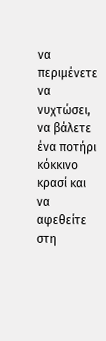να περιμένετε να νυχτώσει, να βάλετε ένα ποτήρι κόκκινο κρασί και να αφεθείτε στη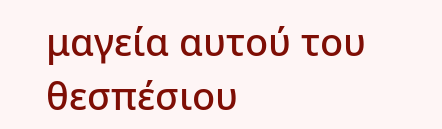μαγεία αυτού του θεσπέσιου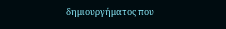δημιουργήματος που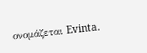ονομάζεται Evinta.